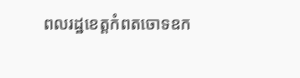ពលរដ្ឋខេត្តកំពតចោទឧក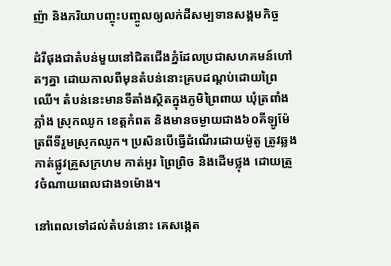ញ៉ា និងភរិយាបញ្ចុះបញ្ចូលឲ្យលក់ដីសម្បទានសង្គមកិច្ច

ដំរីផុងជាតំបន់មួយនៅជិតជើងភ្នំដែលប្រជាសហគមន៍ហៅតៗគ្នា ដោយកាលពីមុនតំបន់នោះគ្របដណ្តប់ដោយព្រៃឈើ។ តំបន់នេះមានទីតាំងស្ថិតក្នុងភូមិព្រៃពាយ ឃុំត្រពាំងភ្លាំង ស្រុកឈូក ខេត្តកំពត និងមានចម្ងាយជាង៦០គីឡូម៉ែត្រពីទីរួមស្រុកឈូក។ ប្រសិនបើធ្វើដំណើរដោយម៉ូតូ ត្រូវឆ្លងកាត់ផ្លូវគ្រួសក្រហម កាត់អូរ ព្រៃព្រិច និងដើមថ្លុង ដោយត្រូវចំណាយពេលជាង១ម៉ោង។

នៅពេលទៅដល់តំបន់នោះ គេសង្កេត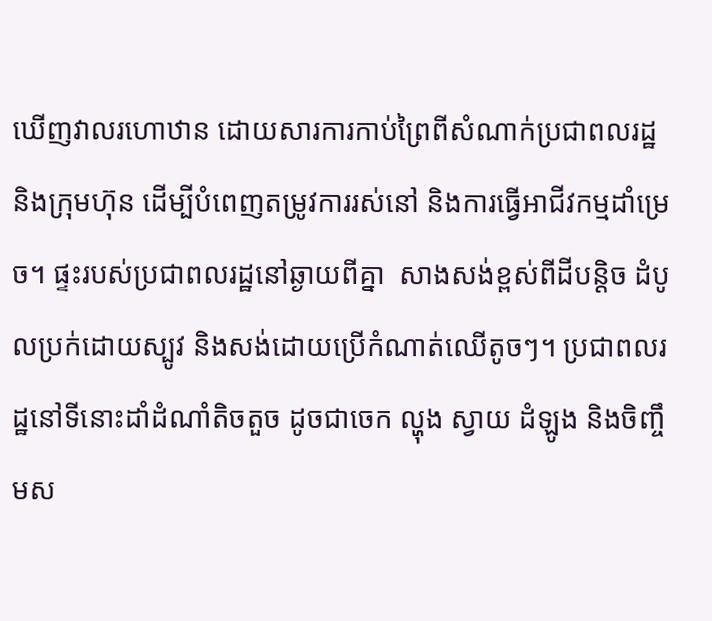ឃើញវាលរហោឋាន ដោយសារការកាប់ព្រៃពីសំណាក់ប្រជាពលរដ្ឋ និងក្រុមហ៊ុន ដើម្បីបំពេញតម្រូវការរស់នៅ និងការធ្វើអាជីវកម្មដាំម្រេច។ ផ្ទះរបស់ប្រជាពលរដ្ឋនៅឆ្ងាយពីគ្នា  សាងសង់ខ្ពស់ពីដីបន្តិច ដំបូលប្រក់ដោយស្បូវ និងសង់ដោយប្រើកំណាត់ឈើតូចៗ។ ប្រជាពលរដ្ឋនៅទីនោះដាំដំណាំតិចតួច ដូចជាចេក ល្ហុង ស្វាយ ដំឡូង និងចិញ្ចឹមស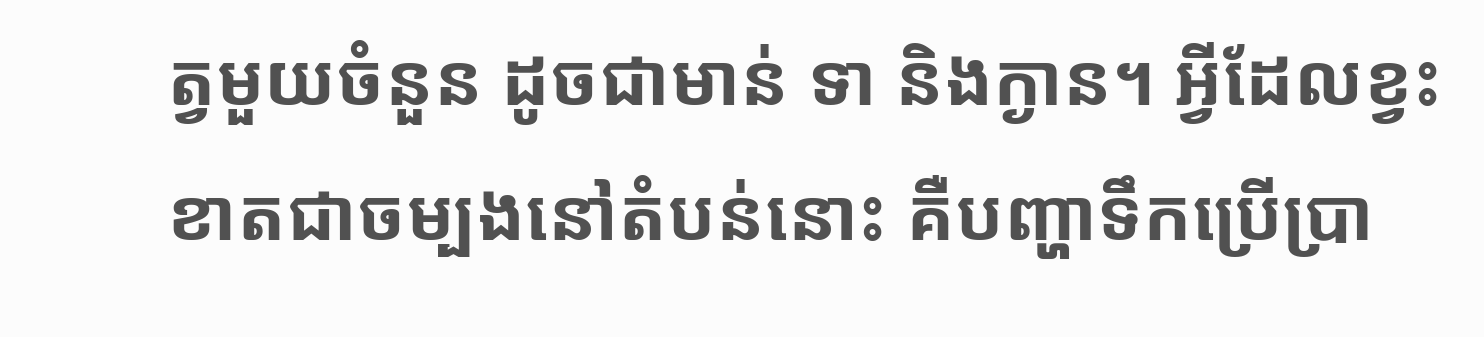ត្វមួយចំនួន ដូចជាមាន់ ទា និងក្ងាន។ អ្វីដែលខ្វះខាតជាចម្បងនៅតំបន់នោះ គឺបញ្ហាទឹកប្រើប្រា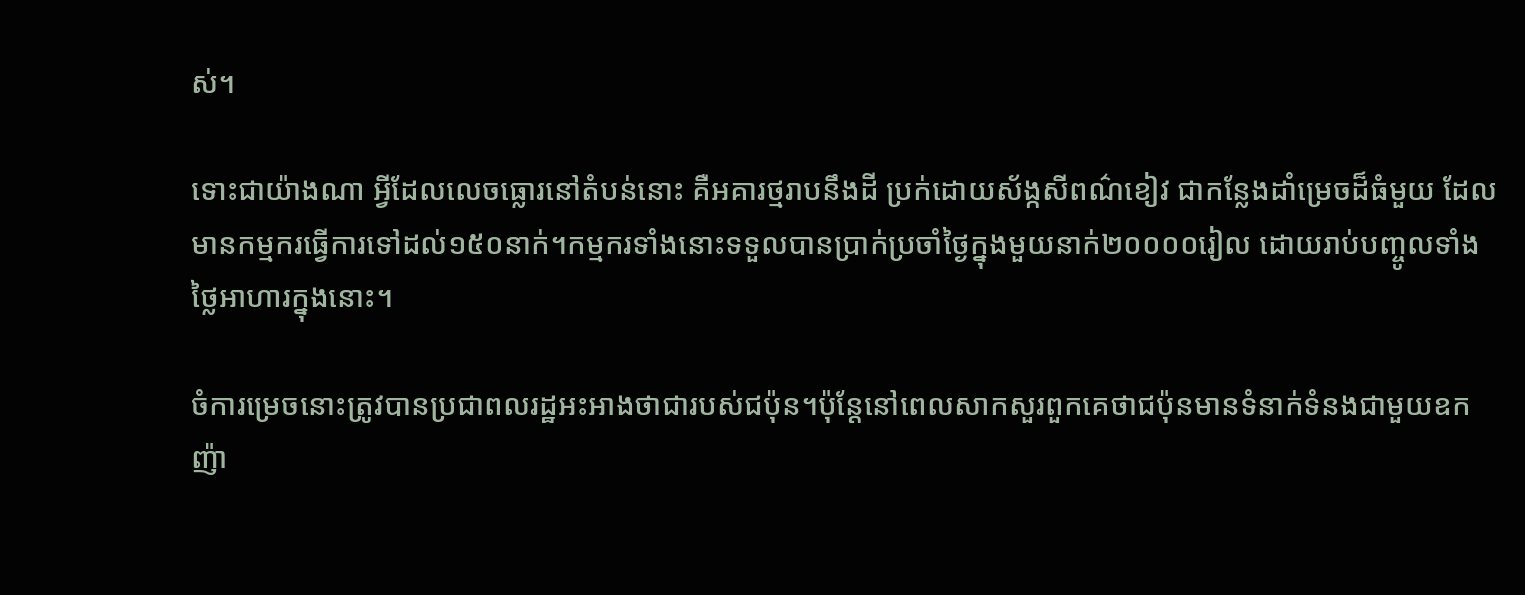ស់។

ទោះជាយ៉ាងណា អ្វីដែលលេចធ្លោរនៅតំបន់នោះ គឺអគារថ្មរាបនឹងដី ប្រក់ដោយស័ង្កសីពណ៌ខៀវ ជាកន្លែងដាំម្រេចដ៏ធំមួយ ដែលមានកម្មករធ្វើការទៅដល់១៥០នាក់។កម្មករទាំងនោះទទួលបានប្រាក់ប្រចាំថ្ងៃក្នុងមួយនាក់២០០០០រៀល ដោយរាប់បញ្ចូលទាំងថ្លៃអាហារក្នុងនោះ។

ចំការម្រេចនោះត្រូវបានប្រជាពលរដ្ឋអះអាងថាជារបស់ជប៉ុន។ប៉ុន្តែនៅពេលសាកសួរពួកគេថាជប៉ុនមានទំនាក់ទំនងជាមួយឧកញ៉ា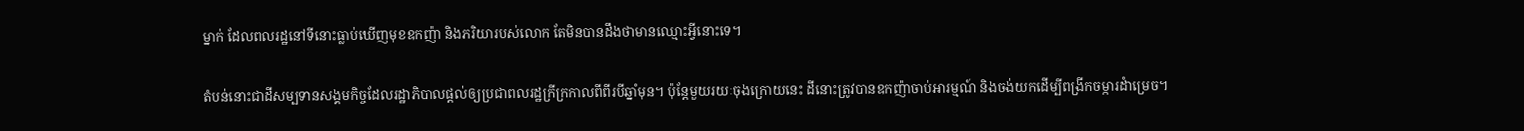ម្នាក់ ដែលពលរដ្ឋនៅទីនោះធ្លាប់ឃើញមុខឧកញ៉ា និងភរិយារបស់លោក តែមិនបានដឹងថាមានឈ្មោះអ្វីនោះទេ។

តំបន់នោះជាដីសម្បទានសង្គមកិច្ចដែលរដ្ឋាភិបាលផ្តល់ឲ្យប្រជាពលរដ្ឋក្រីក្រកាលពីពីរបីឆ្នាំមុន។ ប៉ុន្តែមួយរយៈចុងក្រោយនេះ ដីនោះត្រូវបានឧកញ៉ាចាប់អារម្មណ៍ និងចង់យកដើម្បីពង្រីកចម្ការដំាម្រេច។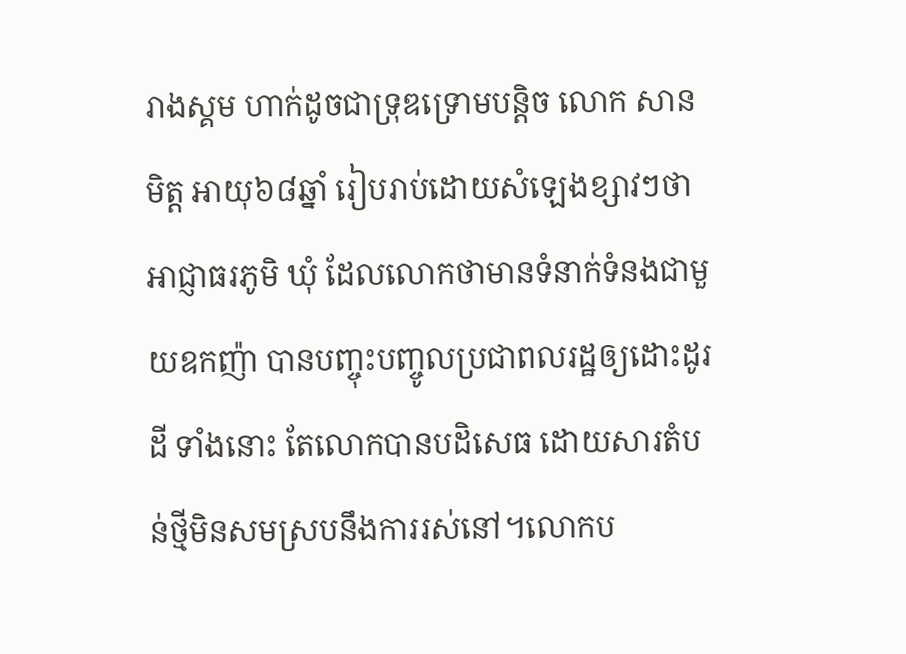រាងស្គម ហាក់ដូចជាទ្រុឌទ្រោមបន្តិច លោក សាន មិត្ត អាយុ៦៨ឆ្នាំ រៀបរាប់ដោយសំឡេងខ្សាវៗថា អាជ្ញាធរភូមិ ឃុំ ដែលលោកថាមានទំនាក់ទំនងជាមួយឧកញ៉ា បានបញ្ចុះបញ្ចូលប្រជាពលរដ្ឋឲ្យដោះដូរដី ទាំងនោះ តែលោកបានបដិសេធ ដោយសារតំបន់ថ្មីមិនសមស្របនឹងការរស់នៅ។លោកប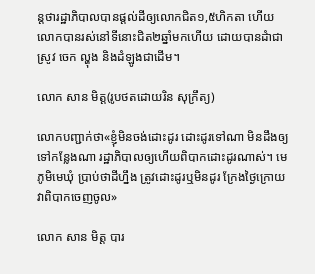ន្តថារដ្ឋាភិបាលបានផ្តល់ដីឲ្យលោកជិត១,៥ហិកតា ហើយលោកបានរស់នៅទីនោះជិត២ឆ្នាំមកហើយ ដោយបានដំាជាស្រូវ ចេក ល្ហុង និងដំឡូងជាដើម។

លោក សាន មិត្ត(រូបថតដោយរិន សុក្រឹត្យ)

លោកបញ្ជាក់ថា«ខ្ញុំមិនចង់ដោះដូរ ដោះដូរទៅណា មិនដឹងឲ្យទៅកន្លែងណា រដ្ឋាភិបាលឲ្យហើយពិបាកដោះដូរណាស់។ មេភូមិមេឃុំ ប្រាប់ថាដីហ្នឹង ត្រូវដោះដូរឬមិនដូរ ក្រែងថ្ងៃក្រោយវាពិបាកចេញចូល»

លោក សាន មិត្ត បារ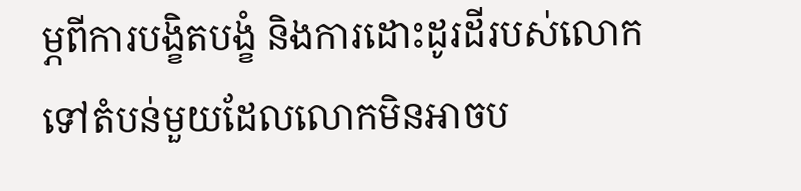ម្ភពីការបង្ខិតបង្ខំ និងការដោះដូរដីរបស់លោកទៅតំបន់មួយដែលលោកមិនអាចប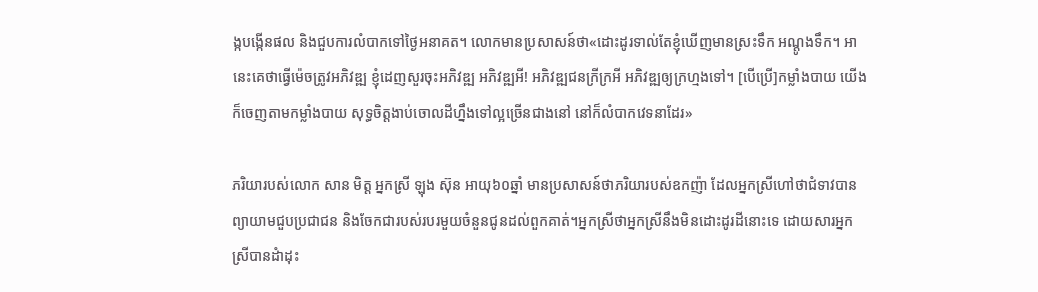ង្កបង្កើនផល និងជួបការលំបាកទៅថ្ងៃអនាគត។ លោកមានប្រសាសន៍ថា«ដោះដូរទាល់តែខ្ញុំឃើញមានស្រះទឹក អណ្តូងទឹក។ អានេះគេថាធ្វើម៉េចត្រូវអភិវឌ្ឍ ខ្ញុំដេញសួរចុះអភិវឌ្ឍ អភិវឌ្ឍអី! អភិវឌ្ឍជនក្រីក្រអី អភិវឌ្ឍឲ្យក្រហ្មងទៅ។ [បើប្រើ]កម្លាំងបាយ យើងក៏ចេញតាមកម្លាំងបាយ សុទ្ធចិត្តងាប់ចោលដីហ្នឹងទៅល្អច្រើនជាងនៅ នៅក៏លំបាកវេទនាដែរ»

ភរិយារបស់លោក សាន មិត្ត អ្នកស្រី ឡុង ស៊ុន អាយុ៦០ឆ្នាំ មានប្រសាសន៍ថាភរិយារបស់ឧកញ៉ា ដែលអ្នកស្រីហៅថាជំទាវបានព្យាយាមជួបប្រជាជន និងចែកជារបស់របរមួយចំនួនជូនដល់ពួកគាត់។អ្នកស្រីថាអ្នកស្រីនឹងមិនដោះដូរដីនោះទេ ដោយសារអ្នកស្រីបានដំាដុះ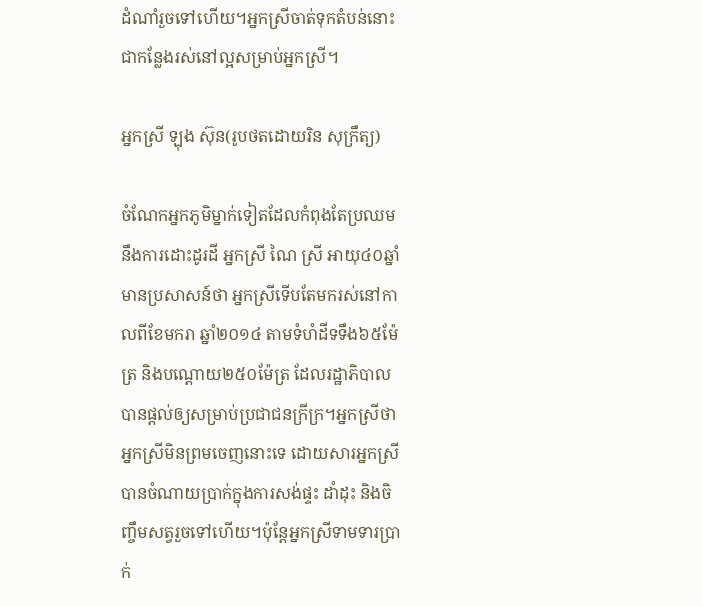ដំណាំរួចទៅហើយ។អ្នកស្រីចាត់ទុកតំបន់នោះជាកន្លែងរស់នៅល្អសម្រាប់អ្នកស្រី។

អ្នកស្រី ឡុង ស៊ុន(រូបថតដោយរិន សុក្រឹត្យ)

ចំណែកអ្នកភូមិម្នាក់ទៀតដែលកំពុងតែប្រឈមនឹងការដោះដូរដី អ្នកស្រី ណៃ ស្រី អាយុ៤០ឆ្នាំ មានប្រសាសន៍ថា អ្នកស្រីទើបតែមករស់នៅកាលពីខែមករា ឆ្នាំ២០១៤ តាមទំហំដីទទឹង៦៥ម៉ែត្រ និងបណ្តោយ២៥០ម៉ែត្រ ដែលរដ្ឋាភិបាលបានផ្តល់ឲ្យសម្រាប់ប្រជាជនក្រីក្រ។អ្នកស្រីថាអ្នកស្រីមិនព្រមចេញនោះទេ ដោយសារអ្នកស្រីបានចំណាយប្រាក់ក្នុងការសង់ផ្ទះ ដាំដុះ និងចិញ្ចឹមសត្វរួចទៅហើយ។ប៉ុន្តែអ្នកស្រីទាមទារប្រាក់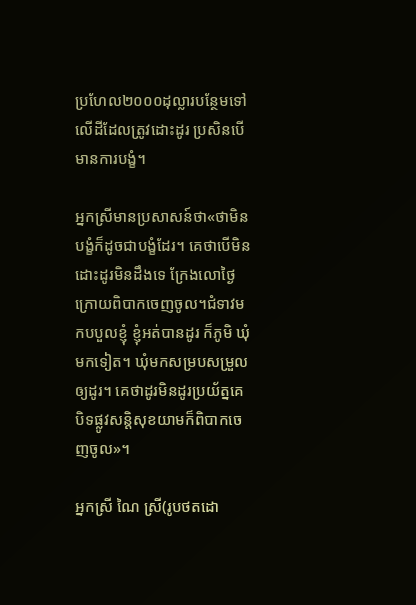ប្រហែល២០០០ដុល្លារបន្ថែមទៅលើដីដែលត្រូវដោះដូរ ប្រសិនបើមានការបង្ខំ។

អ្នកស្រីមានប្រសាសន៍ថា«ថាមិនបង្ខំក៏ដូចជាបង្ខំដែរ។ គេថាបើមិនដោះដូរមិនដឹងទេ ក្រែងលោថ្ងៃក្រោយពិបាកចេញចូល។ជំទាវមកបបួលខ្ញុំ ខ្ញុំអត់បានដូរ ក៏ភូមិ ឃុំមកទៀត។ ឃុំមកសម្របសម្រួលឲ្យដូរ។ គេថាដូរមិនដូរប្រយ័ត្នគេបិទផ្លូវសន្តិសុខយាមក៏ពិបាកចេញចូល»។

អ្នកស្រី ណៃ ស្រី(រូបថតដោ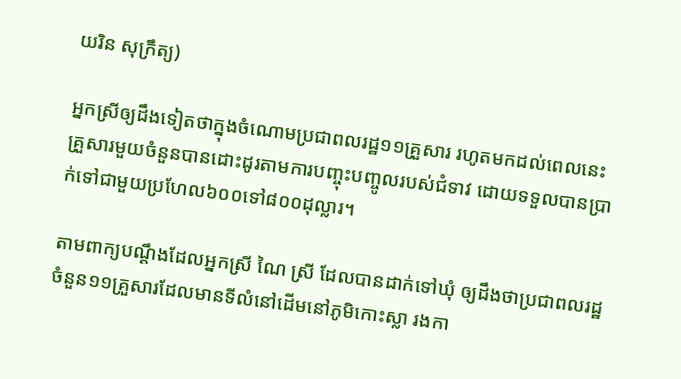យរិន សុក្រឹត្យ)

អ្នកស្រីឲ្យដឹងទៀតថាក្នុងចំណោមប្រជាពលរដ្ឋ១១គ្រួសារ រហូតមកដល់ពេលនេះគ្រួសារមួយចំនួនបានដោះដូរតាមការបញ្ចុះបញ្ចូលរបស់ជំទាវ ដោយទទួលបានប្រាក់ទៅជាមួយប្រហែល៦០០ទៅ៨០០ដុល្លារ។

តាមពាក្យបណ្តឹងដែលអ្នកស្រី ណៃ ស្រី ដែលបានដាក់ទៅឃុំ ឲ្យដឹងថាប្រជាពលរដ្ឋចំនួន១១គ្រួសារដែលមានទីលំនៅដើមនៅភូមិកោះស្លា រងកា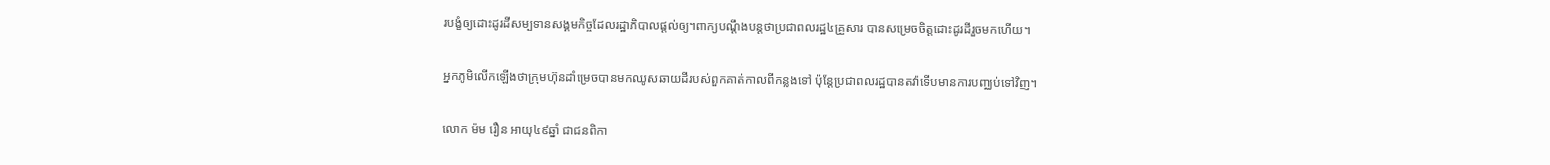របង្ខំឲ្យដោះដូរដីសម្បទានសង្គមកិច្ចដែលរដ្ឋាភិបាលផ្តល់ឲ្យ។ពាក្យបណ្តឹងបន្តថាប្រជាពលរដ្ឋ៤គ្រួសារ បានសម្រេចចិត្តដោះដូរដីរួចមកហើយ។

អ្នកភូមិលើកឡើងថាក្រុមហ៊ុនដាំម្រេចបានមកឈូសឆាយដីរបស់ពួកគាត់កាលពីកន្លងទៅ ប៉ុន្តែប្រជាពលរដ្ឋបានតវ៉ាទើបមានការបញ្ឈប់ទៅវិញ។

លោក ម៉ម រឿន អាយុ៤៩ឆ្នាំ ជាជនពិកា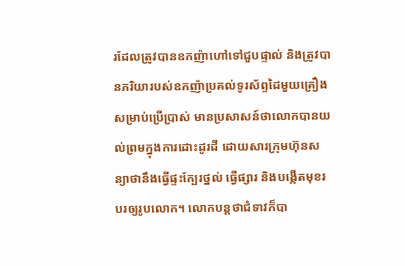រដែលត្រូវបានឧកញ៉ាហៅទៅជួបផ្ទាល់ និងត្រូវបានភរិយារបស់ឧកញ៉ាប្រគល់ទូរស័ព្ទដៃមួយគ្រឿងសម្រាប់ប្រើប្រាស់ មានប្រសាសន៍ថាលោកបានយល់ព្រមក្នុងការដោះដូរដី ដោយសារក្រុមហ៊ុនសន្យាថានឹងធ្វើផ្ទះក្បែរថ្នល់ ធ្វើផ្សារ និងបង្កើតមុខរបរឲ្យរូបលោក។ លោកបន្តថាជំទាវក៏បា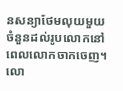នសន្យាថែមលុយមួយចំនួនដល់រូបលោកនៅពេលលោកចាកចេញ។លោ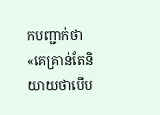កបញ្ជាក់ថា«គេគ្រាន់តែនិយាយថាបើប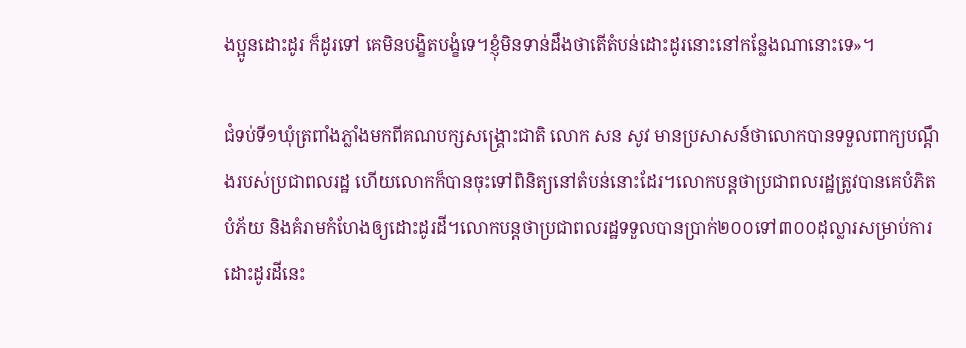ងប្អូនដោះដូរ ក៏ដូរទៅ គេមិនបង្ខិតបង្ខំទេ។ខ្ញុំមិនទាន់ដឹងថាតើតំបន់ដោះដូរនោះនៅកន្លែងណានោះទេ»។

ជំទប់ទី១ឃុំត្រពាំងភ្លាំងមកពីគណបក្សសង្រ្គោះជាតិ លោក សន សូវ មានប្រសាសន៍ថាលោកបានទទួលពាក្យបណ្តឹងរបស់ប្រជាពលរដ្ឋ ហើយលោកក៏បានចុះទៅពិនិត្យនៅតំបន់នោះដែរ។លោកបន្តថាប្រជាពលរដ្ឋត្រូវបានគេបំភិតបំភ័យ និងគំរាមកំហែងឲ្យដោះដូរដី។លោកបន្តថាប្រជាពលរដ្ឋទទួលបានប្រាក់២០០ទៅ៣០០ដុល្លារសម្រាប់ការដោះដូរដីនេះ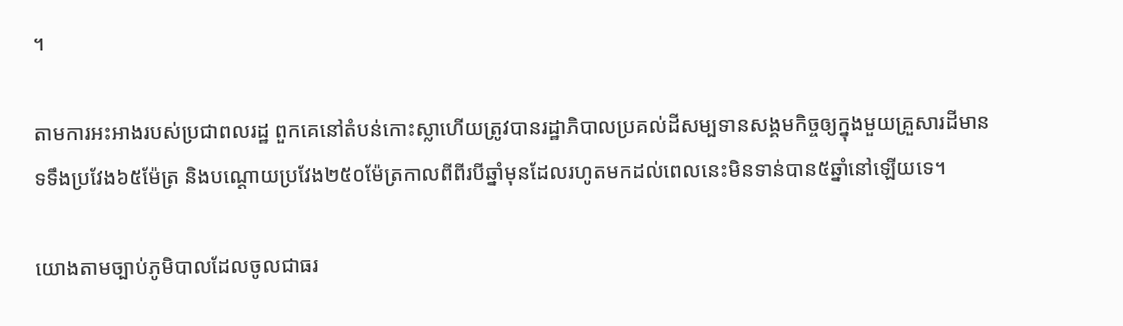។

តាមការអះអាងរបស់ប្រជាពលរដ្ឋ ពួកគេនៅតំបន់កោះស្លាហើយត្រូវបានរដ្ឋាភិបាលប្រគល់ដីសម្បទានសង្គមកិច្ចឲ្យក្នុងមួយគ្រួសារដីមានទទឹងប្រវែង៦៥ម៉ែត្រ និងបណ្តោយប្រវែង២៥០ម៉ែត្រកាលពីពីរបីឆ្នាំមុនដែលរហូតមកដល់ពេលនេះមិនទាន់បាន៥ឆ្នាំនៅឡើយទេ។

យោងតាមច្បាប់ភូមិបាលដែលចូលជាធរ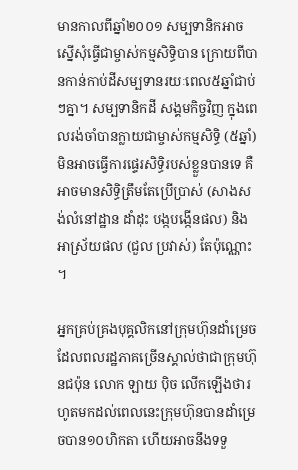មានកាលពីឆ្នាំ២០០១ សម្បទានិកអាចស្នើសុំធ្វើជាម្ចាស់កម្មសិទ្ធិបាន ក្រោយពីបានកាន់កាប់ដីសម្បទានរយៈពេល៥ឆ្នាំជាប់ៗគ្នា។ សម្បទានិកដី សង្គមកិច្ចវិញ ក្នុងពេលរង់ចាំបានក្លាយជាម្ចាស់កម្មសិទ្ធិ (៥ឆ្នាំ) មិនអាចធ្វើការផ្ទេរសិទ្ធិរបស់ខ្លួនបានទេ គឺអាចមានសិទ្ធិត្រឹមតែប្រើប្រាស់ (សាងសង់លំនៅដ្ឋាន ដាំដុះ បង្កបង្កើនផល) និងអាស្រ័យផល (ជួល ប្រវាស់) តែប៉ុណ្ណោះ។

អ្នកគ្រប់គ្រងបុគ្គលិកនៅក្រុមហ៊ុនដាំម្រេច ដែលពលរដ្ឋភាគច្រើនស្គាល់ថាជាក្រុមហ៊ុនជប៉ុន លោក ឡាយ ប៉ិច លើកឡើងថារហូតមកដល់ពេលនេះក្រុមហ៊ុនបានដាំម្រេចបាន១០ហិកតា ហើយអាចនឹងទទួ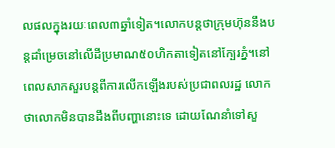លផលក្នុងរយៈពេល៣ឆ្នាំទៀត។លោកបន្តថាក្រុមហ៊ុននឹងបន្តដាំម្រេចនៅលើដីប្រមាណ៥០ហិកតាទៀតនៅក្បែរភ្នំ។នៅពេលសាកសួរបន្តពីការលើកឡើងរបស់ប្រជាពលរដ្ឋ លោកថាលោកមិនបានដឹងពីបញ្ហានោះទេ ដោយណែនាំទៅសួ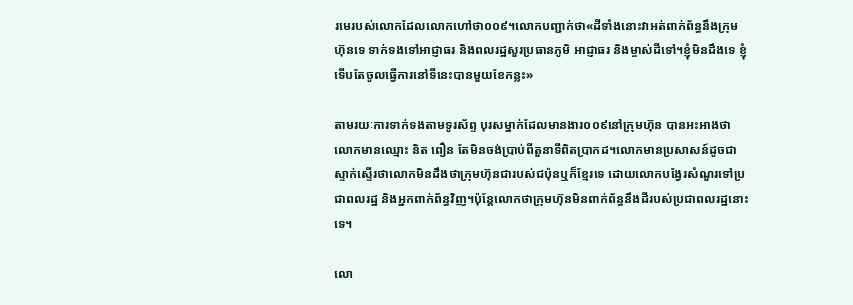រមេរបស់លោកដែលលោកហៅថា០០៩។លោកបញ្ជាក់ថា«ដីទាំងនោះវាអត់ពាក់ព័ន្ធនឹងក្រុមហ៊ុនទេ ទាក់ទងទៅអាជ្ញាធរ និងពលរដ្ឋសួរប្រធានភូមិ អាជ្ញាធរ និងម្ចាស់ដីទៅ។ខ្ញុំមិនដឹងទេ ខ្ញុំទើបតែចូលធ្វើការនៅទីនេះបានមួយខែកន្លះ»

តាមរយៈការទាក់ទងតាមទូរស័ព្ទ បុរសម្នាក់ដែលមានងារ០០៩នៅក្រុមហ៊ុន បានអះអាងថាលោកមានឈ្មោះ និត ពឿន តែមិនចង់ប្រាប់ពីតួនាទីពិតប្រាកដ។លោកមានប្រសាសន៍ដូចជាស្ទាក់ស្ទើរថាលោកមិនដឹងថាក្រុមហ៊ុនជារបស់ជប៉ុនឬក៏ខ្មែរទេ ដោយលោកបង្វែរសំណួរទៅប្រជាពលរដ្ឋ និងអ្នកពាក់ព័ន្ធវិញ។ប៉ុន្តែលោកថាក្រុមហ៊ុនមិនពាក់ព័ន្ធនឹងដីរបស់ប្រជាពលរដ្ឋនោះទេ។

លោ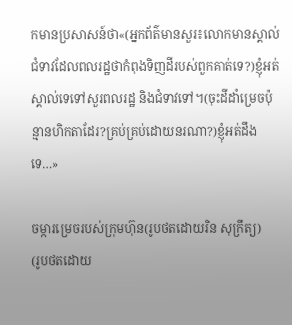កមានប្រសាសន៍ថា«(អ្នកព័ត៌មានសួរ៖លោកមានស្គាល់ជំទាវដែលពលរដ្ឋថាកំពុងទិញដីរបស់ពួកគាត់ទេ?)ខ្ញុំអត់ស្គាល់ទេទៅសួរពលរដ្ឋ និងជំទាវទៅ។(ចុះដីដាំម្រេចប៉ុន្មានហិកតាដែរ?គ្រប់គ្រប់ដោយនរណា?)ខ្ញុំអត់ដឹងទេ…»

ចម្ការម្រេចរបស់ក្រុមហ៊ុន(រូបថតដោយរិន សុក្រឹត្យ)
(រូបថតដោយ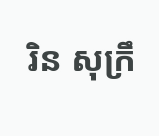រិន សុក្រឹ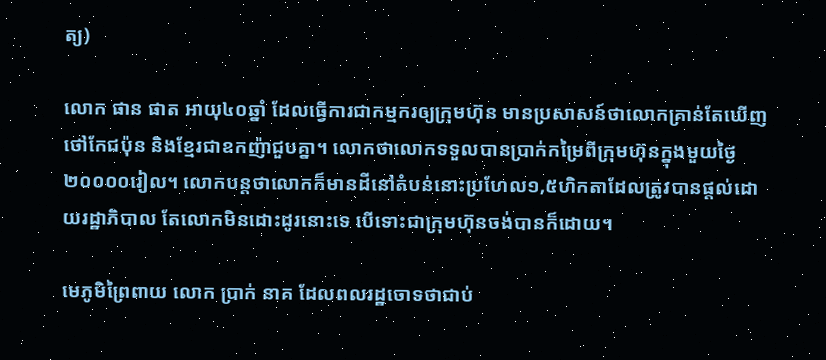ត្យ)

លោក ផាន ផាត អាយុ៤០ឆ្នាំ ដែលធ្វើការជាកម្មករឲ្យក្រុមហ៊ុន មានប្រសាសន៍ថាលោកគ្រាន់តែឃើញថៅកែជប៉ុន និងខ្មែរជាឧកញ៉ាជួបគ្នា។ លោកថាលោកទទួលបានប្រាក់កម្រៃពីក្រុមហ៊ុនក្នុងមួយថ្ងៃ២០០០០រៀល។ លោកបន្តថាលោកក៏មានដីនៅតំបន់នោះប្រហែល១,៥ហិកតាដែលត្រូវបានផ្តល់ដោយរដ្ឋាភិបាល តែលោកមិនដោះដូរនោះទេ បើទោះជាក្រុមហ៊ុនចង់បានក៏ដោយ។

មេភូមិព្រៃពាយ លោក ប្រាក់ នាគ ដែលពលរដ្ឋចោទថាជាប់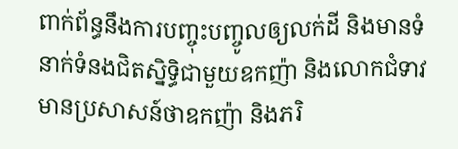ពាក់ព័ន្ធនឹងការបញ្ចុះបញ្ចូលឲ្យលក់ដី និងមានទំនាក់ទំនងជិតស្និទ្ធិជាមួយឧកញ៉ា និងលោកជំទាវ មានប្រសាសន៍ថាឧកញ៉ា និងភរិ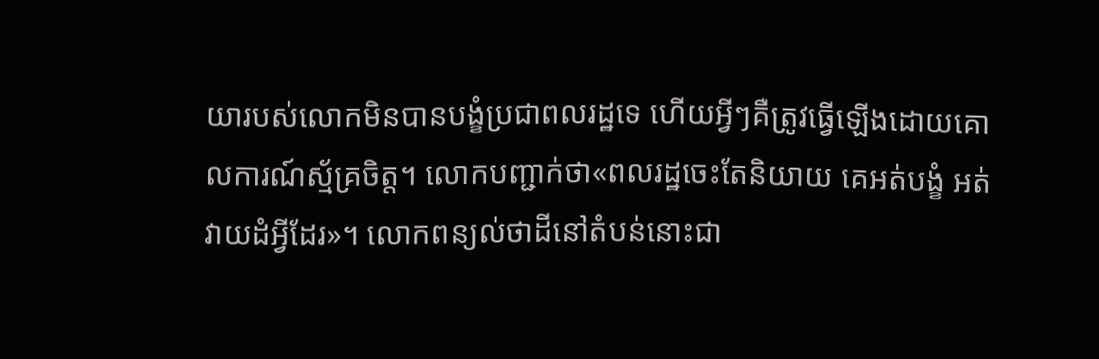យារបស់លោកមិនបានបង្ខំប្រជាពលរដ្ឋទេ ហើយអ្វីៗគឺត្រូវធ្វើឡើងដោយគោលការណ៍ស្ម័គ្រចិត្ត។ លោកបញ្ជាក់ថា«ពលរដ្ឋចេះតែនិយាយ គេអត់បង្ខំ អត់វាយដំអ្វីដែរ»។ លោកពន្យល់ថាដីនៅតំបន់នោះជា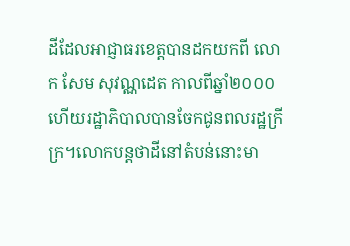ដីដែលអាជ្ញាធរខេត្តបានដកយកពី លោក សែម សុវណ្ណដេត កាលពីឆ្នាំ២០០០ ហើយរដ្ឋាភិបាលបានចែកជូនពលរដ្ឋក្រីក្រ។លោកបន្តថាដីនៅតំបន់នោះមា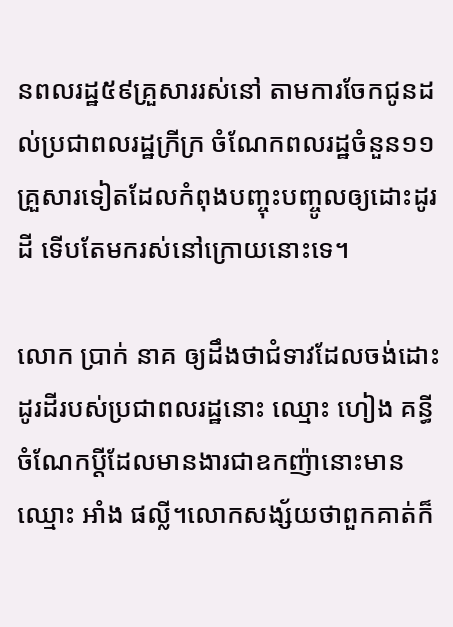នពលរដ្ឋ៥៩គ្រួសាររស់នៅ តាមការចែកជូនដល់ប្រជាពលរដ្ឋក្រីក្រ ចំណែកពលរដ្ឋចំនួន១១គ្រួសារទៀតដែលកំពុងបញ្ចុះបញ្ចូលឲ្យដោះដូរដី ទើបតែមករស់នៅក្រោយនោះទេ។

លោក ប្រាក់ នាគ ឲ្យដឹងថាជំទាវដែលចង់ដោះដូរដីរបស់ប្រជាពលរដ្ឋនោះ ឈ្មោះ ហៀង គន្ធី ចំណែកប្តីដែលមានងារជាឧកញ៉ានោះមានឈ្មោះ អាំង ផល្លី។លោកសង្ស័យថាពួកគាត់ក៏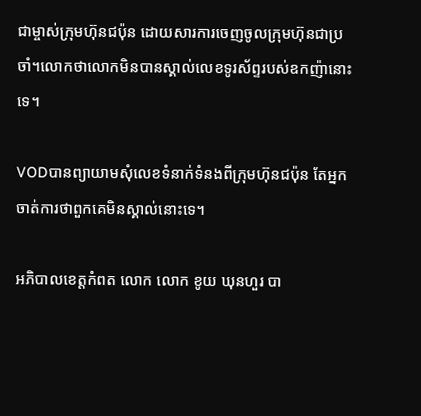ជាម្ចាស់ក្រុមហ៊ុនជប៉ុន ដោយសារការចេញចូលក្រុមហ៊ុនជាប្រចាំ។លោកថាលោកមិនបានស្គាល់លេខទូរស័ព្ទរបស់ឧកញ៉ានោះទេ។

VODបានព្យាយាមសុំលេខទំនាក់ទំនងពីក្រុមហ៊ុនជប៉ុន តែអ្នកចាត់ការថាពួកគេមិនស្គាល់នោះទេ។

អភិបាលខេត្តកំពត លោក លោក ខូយ ឃុនហួរ បា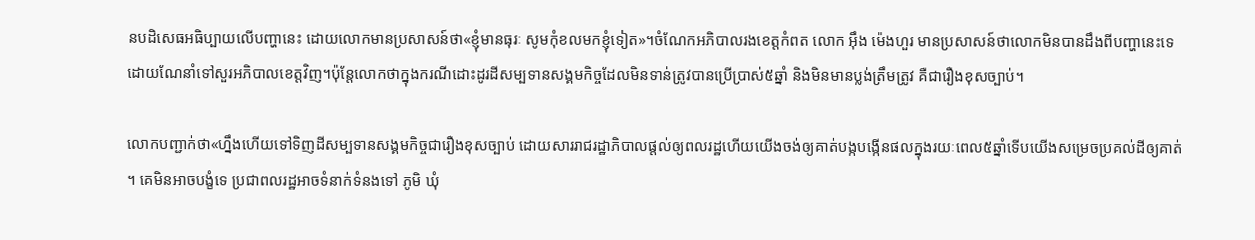នបដិសេធអធិប្បាយលើបញ្ហានេះ ដោយលោកមានប្រសាសន៍ថា«ខ្ញុំមានធុរៈ សូមកុំខលមកខ្ញុំទៀត»។ចំណែកអភិបាលរងខេត្តកំពត លោក អុឹង ម៉េងហួរ មានប្រសាសន៍ថាលោកមិនបានដឹងពីបញ្ហានេះទេ ដោយណែនាំទៅសួរអភិបាលខេត្តវិញ។ប៉ុន្តែលោកថាក្នុងករណីដោះដូរដីសម្បទានសង្គមកិច្ចដែលមិនទាន់ត្រូវបានប្រើប្រាស់៥ឆ្នាំ និងមិនមានប្លង់ត្រឹមត្រូវ គឺជារឿងខុសច្បាប់។

លោកបញ្ជាក់ថា«ហ្នឹងហើយទៅទិញដីសម្បទានសង្គមកិច្ចជារឿងខុសច្បាប់ ដោយសាររាជរដ្ឋាភិបាលផ្តល់ឲ្យពលរដ្ឋហើយយើងចង់ឲ្យគាត់បង្កបង្កើនផលក្នុងរយៈពេល៥ឆ្នាំទើបយើងសម្រេចប្រគល់ដីឲ្យគាត់។ គេមិនអាចបង្ខំទេ ប្រជាពលរដ្ឋអាចទំនាក់ទំនងទៅ ភូមិ ឃុំ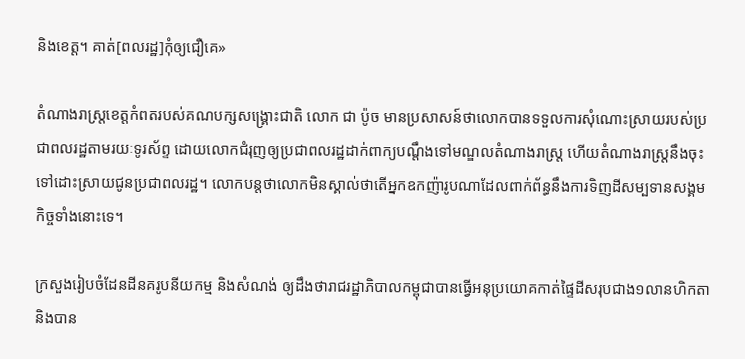និងខេត្ត។ គាត់[ពលរដ្ឋ]កុំឲ្យជឿគេ»

តំណាងរាស្រ្តខេត្តកំពតរបស់គណបក្សសង្រ្គោះជាតិ លោក ជា ប៉ូច មានប្រសាសន៍ថាលោកបានទទួលការសុំណោះស្រាយរបស់ប្រជាពលរដ្ឋតាមរយៈទូរស័ព្ទ ដោយលោកជំរុញឲ្យប្រជាពលរដ្ឋដាក់ពាក្យបណ្តឹងទៅមណ្ឌលតំណាងរាស្រ្ត ហើយតំណាងរាស្រ្តនឹងចុះទៅដោះស្រាយជូនប្រជាពលរដ្ឋ។ លោកបន្តថាលោកមិនស្គាល់ថាតើអ្នកឧកញ៉ារូបណាដែលពាក់ព័ន្ធនឹងការទិញដីសម្បទានសង្គមកិច្ចទាំងនោះទេ។

ក្រសួងរៀបចំដែនដីនគរូបនីយកម្ម និងសំណង់ ឲ្យដឹងថារាជរដ្ឋាភិបាលកម្ពុជាបានធ្វើអនុប្រយោគកាត់ផ្ទៃដីសរុបជាង១លានហិកតា និងបាន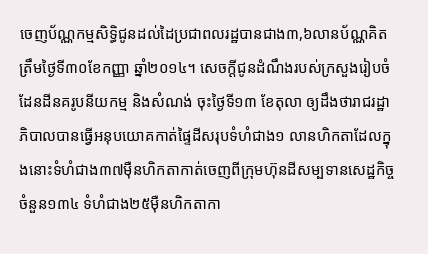ចេញប័ណ្ណកម្មសិទ្ធិជូនដល់ដៃប្រជាពលរដ្ឋបានជាង៣,៦លានប័ណ្ណគិតត្រឹមថ្ងៃទី៣០ខែកញ្ញា ឆ្នាំ២០១៤។ សេចក្ដីជូនដំណឹងរបស់ក្រសួងរៀបចំដែនដីនគរូបនីយកម្ម និងសំណង់ ចុះថ្ងៃទី១៣ ខែតុលា ឲ្យដឹងថារាជរដ្ឋាភិបាលបានធ្វើអនុបយោគកាត់ផ្ទៃដីសរុបទំហំជាង១ លានហិកតាដែលក្នុងនោះទំហំជាង៣៧ម៉ឺនហិកតាកាត់ចេញពីក្រុមហ៊ុនដីសម្បទានសេដ្ឋកិច្ចចំនួន១៣៤ ទំហំជាង២៥ម៉ឺនហិកតាកា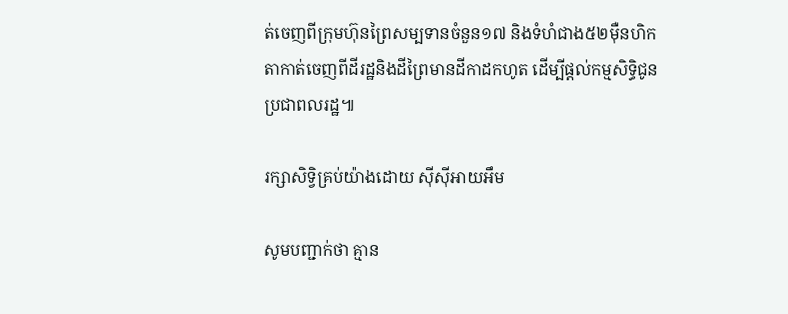ត់ចេញពីក្រុមហ៊ុនព្រៃសម្បទានចំនួន១៧ និងទំហំជាង៥២ម៉ឺនហិកតាកាត់ចេញពីដីរដ្ឋនិងដីព្រៃមានដីកាដកហូត ដើម្បីផ្ដល់កម្មសិទ្ធិជូនប្រជាពលរដ្ឋ៕

រក្សាសិទ្វិគ្រប់យ៉ាងដោយ ស៊ីស៊ីអាយអឹម

សូមបញ្ជាក់ថា គ្មាន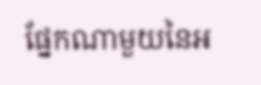ផ្នែកណាមួយនៃអ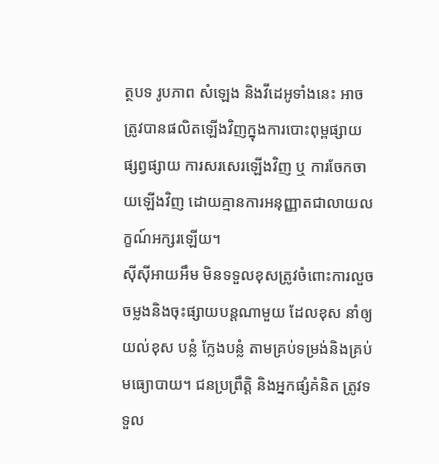ត្ថបទ រូបភាព សំឡេង និងវីដេអូទាំងនេះ អាចត្រូវបានផលិតឡើងវិញក្នុងការបោះពុម្ពផ្សាយ ផ្សព្វផ្សាយ ការសរសេរឡើងវិញ ឬ ការចែកចាយឡើងវិញ ដោយគ្មានការអនុញ្ញាតជាលាយលក្ខណ៍អក្សរឡើយ។
ស៊ីស៊ីអាយអឹម មិនទទួលខុសត្រូវចំពោះការលួចចម្លងនិងចុះផ្សាយបន្តណាមួយ ដែលខុស នាំឲ្យយល់ខុស បន្លំ ក្លែងបន្លំ តាមគ្រប់ទម្រង់និងគ្រប់មធ្យោបាយ។ ជនប្រព្រឹត្តិ និងអ្នកផ្សំគំនិត ត្រូវទទួល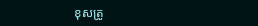ខុសត្រូ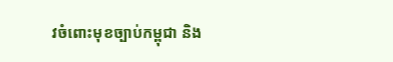វចំពោះមុខច្បាប់កម្ពុជា និង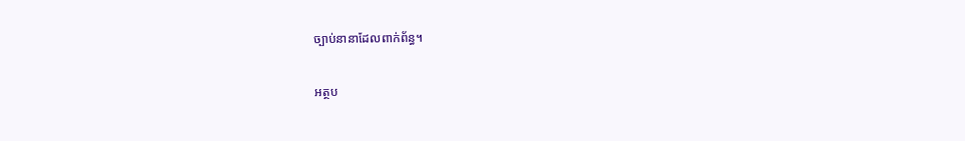ច្បាប់នានាដែលពាក់ព័ន្ធ។

អត្ថប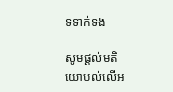ទទាក់ទង

សូមផ្ដល់មតិយោបល់លើអ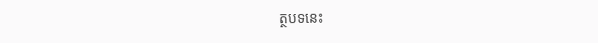ត្ថបទនេះ